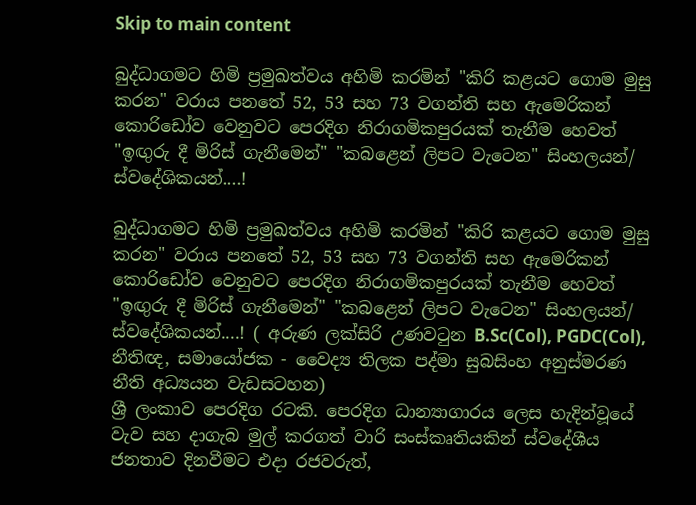Skip to main content

බුද්ධාගමට හිමි ප්‍රමුඛත්වය අහිමි කරමින් "කිරි කළයට ගොම මුසු කරන" වරාය පනතේ 52, 53 සහ 73 වගන්ති සහ ඇමෙරිකන් කොරිඩෝව වෙනුවට පෙරදිග නිරාගමිකපුරයක් තැනීම හෙවත් "ඉඟුරු දී මිරිස් ගැනීමෙන්" "කබළෙන් ලිපට වැටෙන" සිංහලයන්/ ස්වදේශිකයන්....!

බුද්ධාගමට හිමි ප්‍රමුඛත්වය අහිමි කරමින් "කිරි කළයට ගොම මුසු කරන" වරාය පනතේ 52, 53 සහ 73 වගන්ති සහ ඇමෙරිකන් කොරිඩෝව වෙනුවට පෙරදිග නිරාගමිකපුරයක් තැනීම හෙවත් "ඉඟුරු දී මිරිස් ගැනීමෙන්" "කබළෙන් ලිපට වැටෙන" සිංහලයන්/ ස්වදේශිකයන්....! ( අරුණ ලක්සිරි උණවටුන B.Sc(Col), PGDC(Col), නීතිඥ, සමායෝජක - වෛද්‍ය තිලක පද්මා සුබසිංහ අනුස්මරණ නීති අධ්‍යයන වැඩසටහන)
ශ්‍රී ලංකාව පෙරදිග රටකි. පෙරදිග ධාන්‍යාගාරය ලෙස හැදින්වූයේ වැව සහ දාගැබ මුල් කරගත් වාරි සංස්කෘතියකින් ස්වදේශීය ජනතාව දිනවීමට එදා රජවරුත්,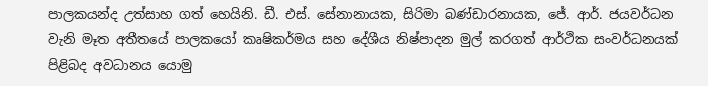පාලකයන්ද උත්සාහ ගත් හෙයිනි. ඩී. එස්. සේනානායක, සිරිමා බණ්ඩාරනායක, ජේ. ආර්. ජයවර්ධන වැනි මෑත අතීතයේ පාලකයෝ කෘෂිකර්මය සහ දේශීය නිෂ්පාදන මුල් කරගත් ආර්ථික සංවර්ධනයක් පිළිබද අවධානය යොමු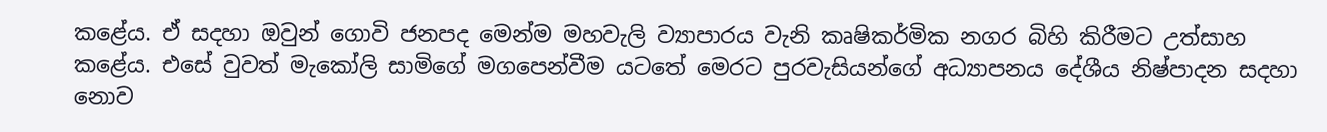කළේය. ඒ සදහා ඔවුන් ගොවි ජනපද මෙන්ම මහවැලි ව්‍යාපාරය වැනි කෘෂිකර්මික නගර බිහි කිරීමට උත්සාහ කළේය. එසේ වුවත් මැකෝලි සාමිගේ මගපෙන්වීම යටතේ මෙරට පුරවැසියන්ගේ අධ්‍යාපනය දේශීය නිෂ්පාදන සදහා නොව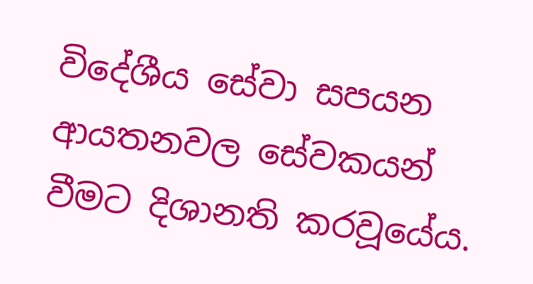විදේශීය සේවා සපයන ආයතනවල සේවකයන් වීමට දිශානති කරවූයේය.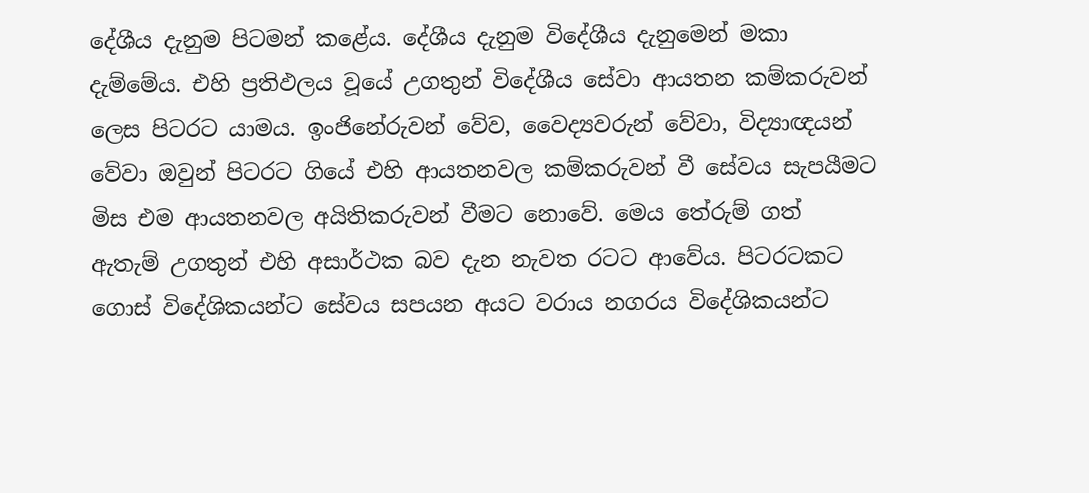දේශීය දැනුම පිටමන් කළේය. දේශීය දැනුම විදේශීය දැනුමෙන් මකා දැම්මේය. එහි ප්‍රතිඵලය වූයේ උගතුන් විදේශීය සේවා ආයතන කම්කරුවන් ලෙස පිටරට යාමය. ඉංජිනේරුවන් වේව, වෛද්‍යවරුන් වේවා, විද්‍යාඥයන් වේවා ඔවුන් පිටරට ගියේ එහි ආයතනවල කම්කරුවන් වී සේවය සැපයීමට මිස එම ආයතනවල අයිතිකරුවන් වීමට නොවේ. මෙය තේරුම් ගත් ඇතැම් උගතුන් එහි අසාර්ථක බව දැන නැවත රටට ආවේය. පිටරටකට ගොස් විදේශිකයන්ට සේවය සපයන අයට වරාය නගරය විදේශිකයන්ට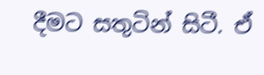දීමට සතුටින් සිටී. ඒ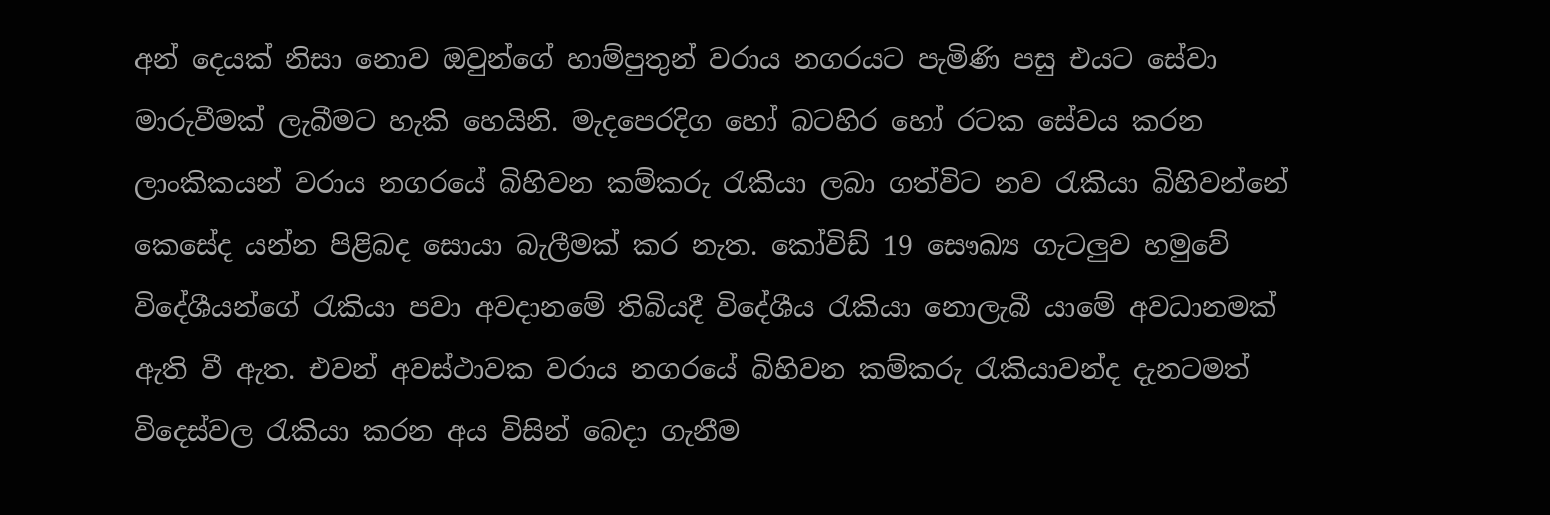අන් දෙයක් නිසා නොව ඔවුන්ගේ හාම්පුතුන් වරාය නගරයට පැමිණි පසු එයට සේවා මාරුවීමක් ලැබීමට හැකි හෙයිනි. මැදපෙරදිග හෝ බටහිර හෝ රටක සේවය කරන ලාංකිකයන් වරාය නගරයේ බිහිවන කම්කරු රැකියා ලබා ගත්විට නව රැකියා බිහිවන්නේ කෙසේද යන්න පිළිබද සොයා බැලීමක් කර නැත. කෝවිඩ් 19 සෞඛ්‍ය ගැටලුව හමුවේ විදේශීයන්ගේ රැකියා පවා අවදානමේ තිබියදී විදේශීය රැකියා නොලැබී යාමේ අවධානමක් ඇති වී ඇත. එවන් අවස්ථාවක වරාය නගරයේ බිහිවන කම්කරු රැකියාවන්ද දැනටමත් විදෙස්වල රැකියා කරන අය විසින් බෙදා ගැනීම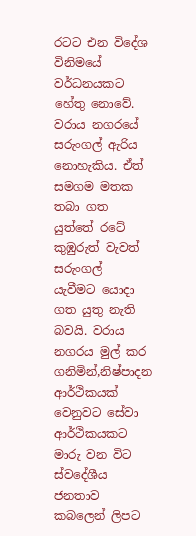රටට එන විදේශ විනිමයේ වර්ධනයකට හේතු නොවේ. වරාය නගරයේ සරුංගල් ඇරිය නොහැකිය. ඒත් සමගම මතක තබා ගත යුත්තේ රටේ කුඹුරුත් වැවත් සරුංගල් යැවීමට ‍යොදා ගත යුතු නැති බවයි. වරාය නගරය මුල් කර ගනිමින්,නිෂ්පාදන ආර්ථිකයක් වෙනුවට සේවා ආර්ථිකයකට මාරු වන විට ස්වදේශීය ජනතාව කබලෙන් ලිපට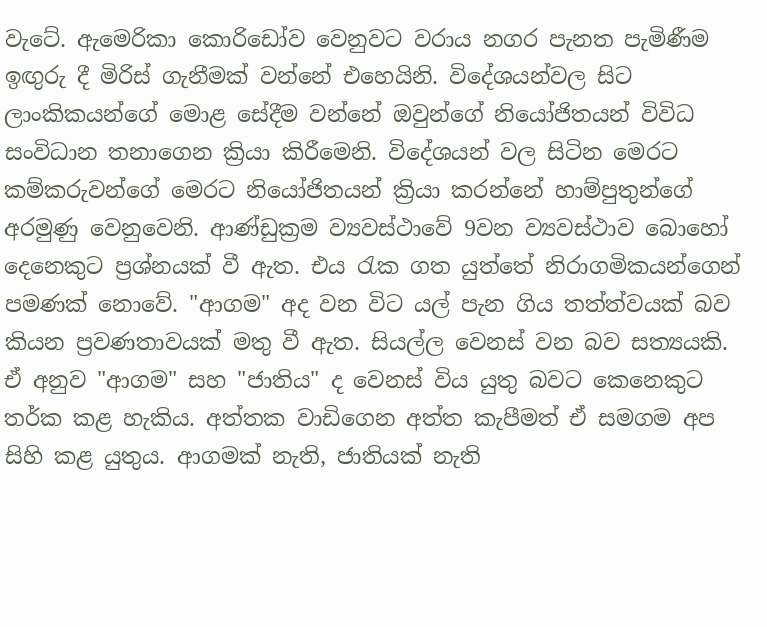වැටේ. ඇමෙරිකා කොරිඩෝව වෙනුවට වරාය නගර පැනත පැමිණීම ඉඟුරු දී මිරිස් ගැනීමක් වන්නේ එහෙයිනි. විදේශයන්වල සිට ලාංකිකයන්ගේ මොළ සේදීම වන්නේ ඔවුන්ගේ නියෝජිතයන් විවිධ සංවිධාන තනාගෙන ක්‍රියා කිරීමෙනි. විදේශයන් වල සිටින මෙරට කම්කරුවන්ගේ මෙරට නියෝජිතයන් ක්‍රියා කරන්නේ හාම්පුතුන්ගේ අරමුණු වෙනුවෙනි. ආණ්ඩුක්‍රම ව්‍යවස්ථාවේ 9වන ව්‍යවස්ථාව බොහෝ දෙනෙකුට ප්‍රශ්නයක් වී ඇත. එය රැක ගත යුත්තේ නිරාගමිකයන්ගෙන් පමණක් නොවේ. "ආගම" අද වන විට යල් පැන ගිය තත්ත්වයක් බව කියන ප්‍රවණතාවයක් මතු වී ඇත. සියල්ල වෙනස් වන බව සත්‍යයකි. ඒ අනුව "ආගම" සහ "ජාතිය" ද වෙනස් විය යුතු බවට කෙනෙකුට තර්ක කළ හැකිය. අත්තක වාඩිගෙන අත්ත කැපීමත් ඒ සමගම අප සිහි කළ යුතුය. ආගමක් නැති, ජාතියක් නැති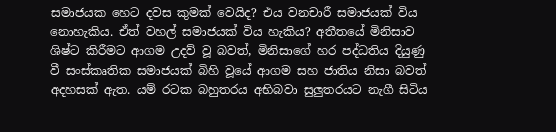සමාජයක හෙට දවස කුමක් වෙයිද? එය වනචාරී සමාජයක් විය නොහැකිය. ඒත් වහල් සමාජයක් විය හැකිය? අතීතයේ මිනිසාව ශිෂ්ට කිරීමට ආගම උදව් වූ බවත්, මිනිසාගේ හර පද්ධතිය දියුණු වී සංස්කෘතික සමාජයක් බිහි වූයේ ආගම සහ ජාතිය නිසා බවත් අදහසක් ඇත. යම් රටක බහුතරය අභිබවා සුලුතරයට නැගී සිටිය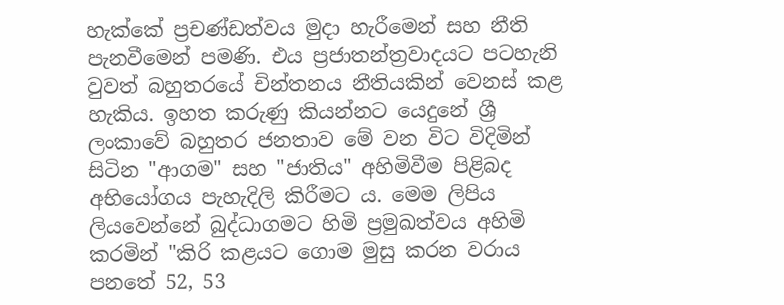හැක්කේ ප්‍රචණ්ඩත්වය මුදා හැරීමෙන් සහ නීති පැනවීමෙන් පමණි. එය ප්‍රජාතන්ත්‍රවාදයට පටහැනි වුවත් බහුතරයේ චින්තනය නීතියකින් වෙනස් කළ හැකිය. ඉහත කරුණු කියන්නට යෙදුනේ ශ්‍රී ලංකාවේ බහුතර ජනතාව මේ වන විට විදිමින් සිටින "ආගම" සහ "ජාතිය" අහිමිවීම පිළිබද අභියෝගය පැහැදිලි කිරීමට ය. මෙම ලිපිය ලියවෙන්නේ බුද්ධාගමට හිමි ප්‍රමුඛත්වය අහිමි කරමින් "කිරි කළයට ගොම මුසු කරන වරාය පනතේ 52, 53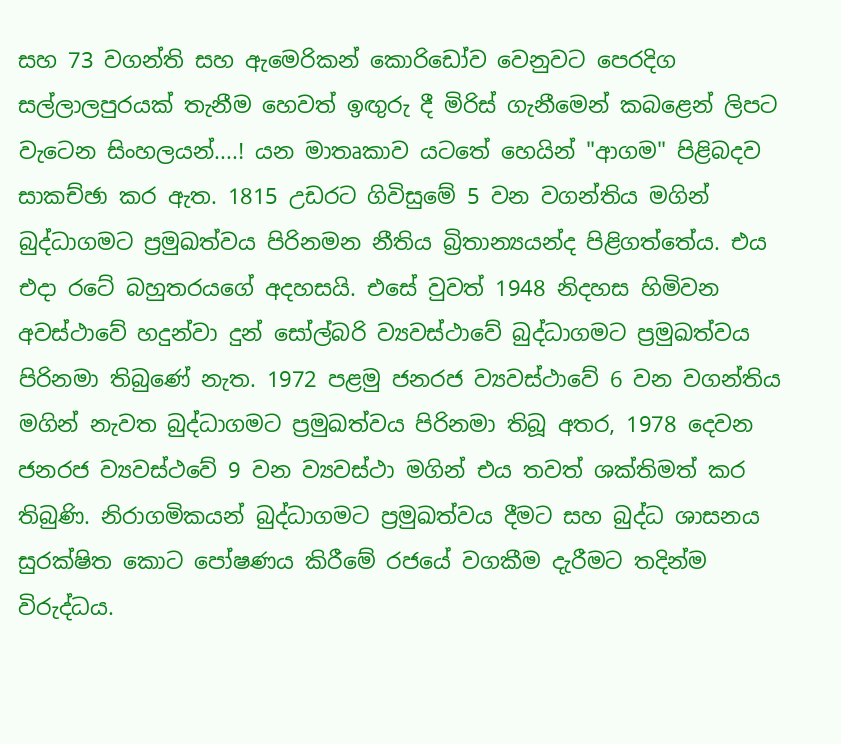සහ 73 වගන්ති සහ ඇමෙරිකන් කොරිඩෝව වෙනුවට පෙරදිග සල්ලාලපුරයක් තැනීම හෙවත් ඉඟුරු දී මිරිස් ගැනීමෙන් කබළෙන් ලිපට වැටෙන සිංහලයන්....! යන මාතෘකාව යටතේ හෙයින් "ආගම" පිළිබදව සාකච්ඡා කර ඇත. 1815 උඩරට ගිවිසුමේ 5 වන වගන්තිය මගින් බුද්ධාගමට ප්‍රමුඛත්වය පිරිනමන නීතිය බ්‍රිතාන්‍යයන්ද පිළිගත්තේය. එය එදා රටේ බහුතරයගේ අදහසයි. එසේ වුවත් 1948 නිදහස හිමිවන අවස්ථාවේ හදුන්වා දුන් සෝල්බරි ව්‍යවස්ථාවේ බුද්ධාගමට ප්‍රමුඛත්වය පිරිනමා තිබුණේ නැත. 1972 පළමු ජනරජ ව්‍යවස්ථාවේ 6 වන වගන්තිය මගින් නැවත බුද්ධාගමට ප්‍රමුඛත්වය පිරිනමා තිබූ අතර, 1978 දෙවන ජනරජ ව්‍යවස්ථවේ 9 වන ව්‍යවස්ථා මගින් එය තවත් ශක්තිමත් කර තිබුණි. නිරාගමිකයන් බුද්ධාගමට ප්‍රමුඛත්වය දීමට සහ බුද්ධ ශාසනය සුරක්ෂිත කොට පෝෂණය කිරීමේ රජයේ වගකීම දැරීමට තදින්ම විරුද්ධය.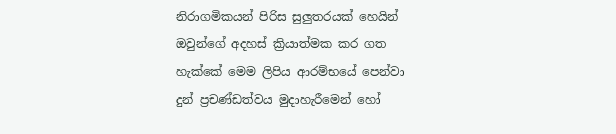නිරාගමිකයන් පිරිස සුලුතරයක් හෙයින් ඔවුන්ගේ අදහස් ක්‍රියාත්මක කර ගත හැක්කේ මෙම ලිපිය ආරම්භයේ පෙන්වා දුන් ප්‍රචණ්ඩත්වය මුදාහැරීමෙන් හෝ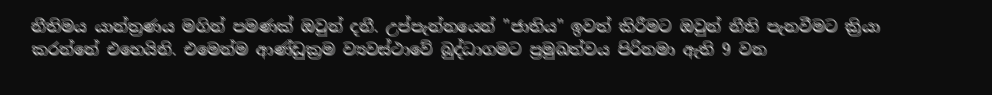නීතිමය යාන්ත්‍රණය මගින් පමණක් ඔවුන් දනී. උප්පැන්නයෙන් "ජාතිය" ඉවත් කිරීමට ඔවුන් නීති පැනවීමට ක්‍රියා කරන්නේ එහෙයිනි. එමෙන්ම ආණ්ඩුක්‍රම ව්‍යවස්ථාවේ බුද්ධාගමට ප්‍රමුඛත්වය පිරිනමා ඇති 9 වන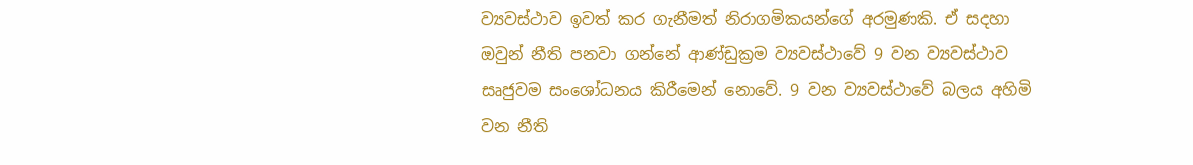ව්‍යවස්ථාව ඉවත් කර ගැනීමත් නිරාගමිකයන්ගේ අරමුණකි. ඒ සදහා ඔවුන් නීති පනවා ගන්නේ ආණ්ඩුක්‍රම ව්‍යවස්ථාවේ 9 වන ව්‍යවස්ථාව සෘජුවම සංශෝධනය කිරීමෙන් නොවේ. 9 වන ව්‍යවස්ථාවේ බලය අහිමි වන නීති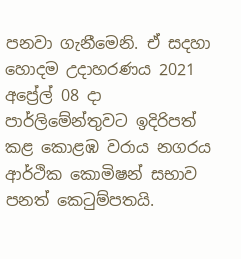පනවා ගැනීමෙනි. ඒ සදහා හොදම උදාහරණය 2021 අප්‍රේල් 08 දා පාර්ලිමේන්තුවට ඉදිරිපත් කළ කොළඹ වරාය නගරය ආර්ථික කොමිෂන් සභාව පනත් කෙටුම්පතයි.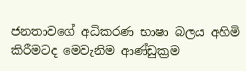ජනතාවගේ අධිකරණ භාෂා බලය අහිමි කිරීමටද මෙවැනිම ආණ්ඩුක්‍රම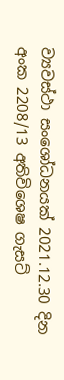ව්‍යවස්ථා සංශෝධනයක් 2021.12.30 දින අංක 2208/13 අතිවිශෙෂ ගැසට්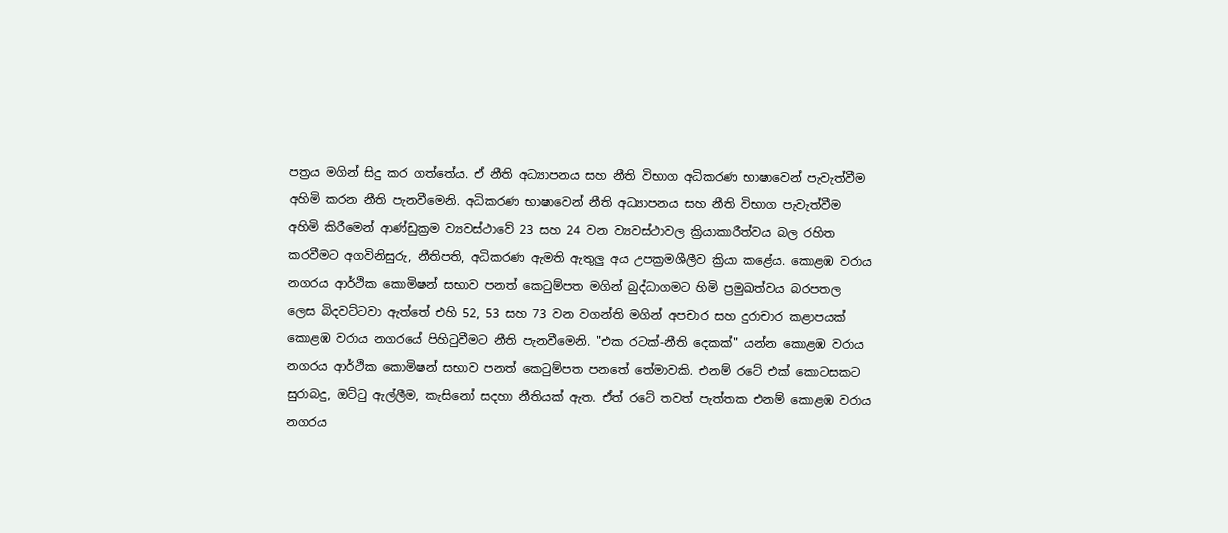පත්‍රය මගින් සිදු කර ගත්තේය. ඒ නීති අධ්‍යාපනය සහ නීති විභාග අධිකරණ භාෂාවෙන් පැවැත්වීම අහිමි කරන නීති පැනවීමෙනි. අධිකරණ භාෂාවෙන් නීති අධ්‍යාපනය සහ නීති විභාග පැවැත්වීම අහිමි කිරීමෙන් ආණ්ඩුක්‍රම ව්‍යවස්ථාවේ 23 සහ 24 වන ව්‍යවස්ථාවල ක්‍රියාකාරීත්වය බල රහිත කරවීමට අගවිනිසුරු, නීතිපති, අධිකරණ ඇමති ඇතුලු අය උපක්‍රමශීලීව ක්‍රියා කළේය. කොළඹ වරාය නගරය ආර්ථික කොමිෂන් සභාව පනත් කෙටුම්පත මගින් බුද්ධාගමට හිමි ප්‍රමුඛත්වය බරපතල ලෙස බිදවට්ටවා ඇත්තේ එහි 52, 53 සහ 73 වන වගන්ති මගින් අපචාර සහ දුරාචාර කළාපයක් කොළඹ වරාය නගරයේ පිහිටුවීමට නීති පැනවීමෙනි. "එක රටක්-නීති දෙකක්" යන්න කොළඹ වරාය නගරය ආර්ථික කොමිෂන් සභාව පනත් කෙටුම්පත පනතේ තේමාවකි. එනම් රටේ එක් කොටසකට සුරාබදු, ඔට්ටු ඇල්ලීම, කැසිනෝ සදහා නීතියක් ඇත. ඒත් රටේ තවත් පැත්තක එනම් කොළඹ වරාය නගරය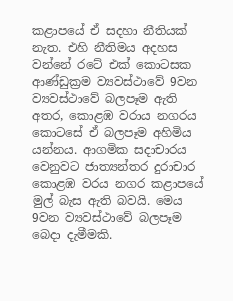කළාපයේ ඒ සදහා නීතියක් නැත. එහි නීතිමය අදහස වන්නේ රටේ එක් කොටසක ආණ්ඩුක්‍රම ව්‍යවස්ථාවේ 9වන ව්‍යවස්ථාවේ බලපෑම ඇති අතර, කොළඹ වරාය නගරය කොටසේ ඒ බලපෑම අහිමිය යන්නය. ආගමික සදාචාරය වෙනුවට ජාත්‍යන්තර දුරාචාර කොළඹ වරය නගර කළාපයේ මුල් බැස ඇති බවයි. මෙය 9වන ව්‍යවස්ථාවේ බලපෑම බෙදා දැමීමකි.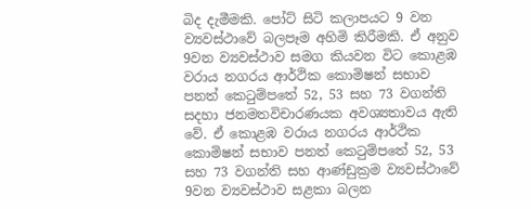බිද දැමීමකි. පෝට් සිටි කලාපයට 9 වන ව්‍යවස්ථාවේ බලපෑම අහිමි කිරීමකි. ඒ අනුව 9වන ව්‍යවස්ථාව සමග කියවන විට කොළඹ වරාය නගරය ආර්ථික කොමිෂන් සභාව පනත් කෙටුම්පතේ 52, 53 සහ 73 වගන්ති සදහා ජනමතවිචාරණයක අවශ්‍යතාවය ඇති වේ. ඒ කොළඹ වරාය නගරය ආර්ථික කොමිෂන් සභාව පනත් කෙටුම්පතේ 52, 53 සහ 73 වගන්ති සහ ආණ්ඩුක්‍රම ව්‍යවස්ථාවේ 9වන ව්‍යවස්ථාව සළකා බලන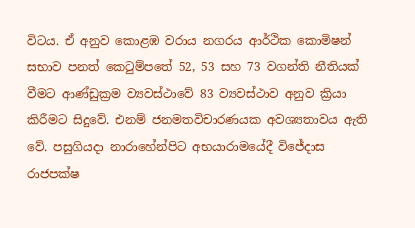විටය. ඒ අනුව කොළඹ වරාය නගරය ආර්ථික කොමිෂන් සභාව පනත් කෙටුම්පතේ 52, 53 සහ 73 වගන්ති නීතියක් වීමට ආණ්ඩුක්‍රම ව්‍යවස්ථාවේ 83 ව්‍යවස්ථාව අනුව ක්‍රියා කිරීමට සිදුවේ. එනම් ජනමතවිචාරණයක අවශ්‍යතාවය ඇති වේ. පසුගියදා නාරාහේන්පිට අභයාරාමයේදී විජේදාස රාජපක්ෂ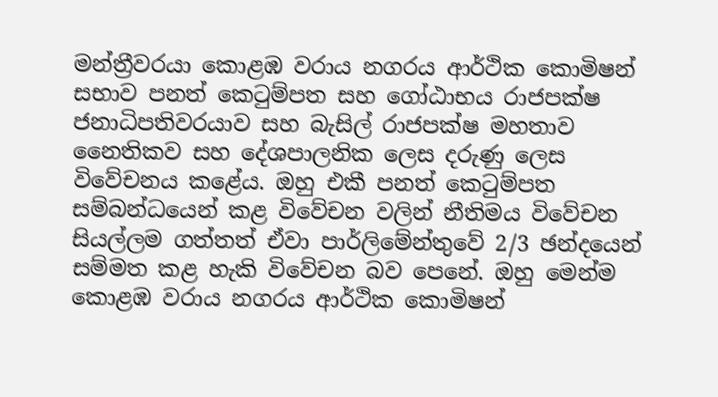මන්ත්‍රීවරයා කොළඹ වරාය නගරය ආර්ථික කොමිෂන් සභාව පනත් කෙටුම්පත සහ ගෝඨාභය රාජපක්ෂ ජනාධිපතිවරයාව සහ බැසිල් රාජපක්ෂ මහතාව නෛතිකව සහ දේශපාලනික ලෙස දරුණු ලෙස විවේචනය කළේය. ඔහු එකී පනත් කෙටුම්පත සම්බන්ධයෙන් කළ විවේචන වලින් නීතිමය විවේචන සියල්ලම ගත්තත් ඒවා පාර්ලිමේන්තුවේ 2/3 ඡන්දයෙන් සම්මත කළ හැකි විවේචන බව පෙනේ. ඔහු මෙන්ම කොළඹ වරාය නගරය ආර්ථික කොමිෂන්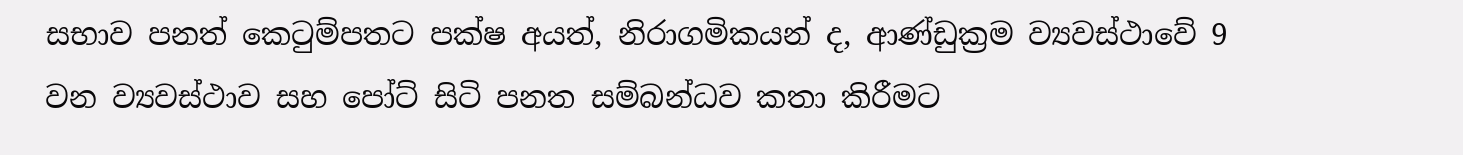සභාව පනත් කෙටුම්පතට පක්ෂ අයත්, නිරාගමිකයන් ද, ආණ්ඩුක්‍රම ව්‍යවස්ථාවේ 9 වන ව්‍යවස්ථාව සහ පෝට් සිටි පනත සම්බන්ධව කතා කිරීමට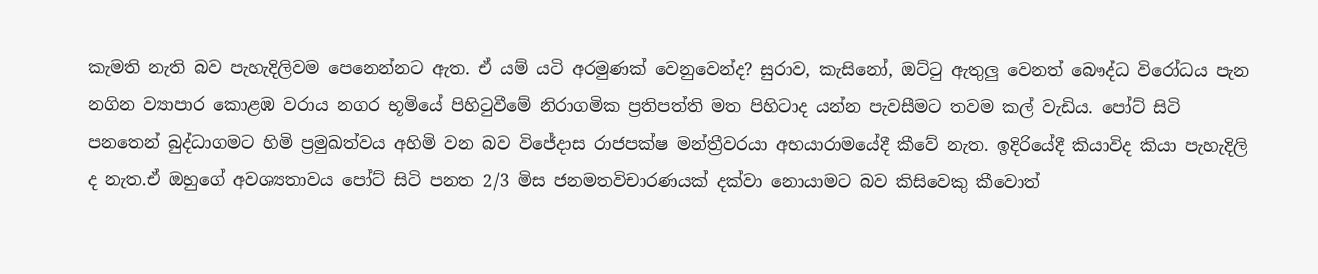කැමති නැති බව පැහැදිලිවම පෙනෙන්නට ඇත. ඒ යම් යටි අරමුණක් වෙනුවෙන්ද? සුරාව, කැසිනෝ, ඔට්ටු ඇතුලු වෙනත් බෞද්ධ විරෝධය පැන නගින ව්‍යාපාර කොළඹ වරාය නගර භූමියේ පිහිටුවීමේ නිරාගමික ප්‍රතිපත්ති මත පිහිටාද යන්න පැවසීමට තවම කල් වැඩිය. පෝට් සිටි පනතෙන් බුද්ධාගමට හිමි ප්‍රමුඛත්වය අහිමි වන බව විජේදාස රාජපක්ෂ මන්ත්‍රීවරයා අභයාරාමයේදී කීවේ නැත. ඉදිරියේදී කියාවිද කියා පැහැදිලි ද නැත.ඒ ඔහුගේ අවශ්‍යතාවය පෝට් සිටි පනත 2/3 මිස ජනමතවිචාරණයක් දක්වා නොයාමට බව කිසිවෙකු කීවොත්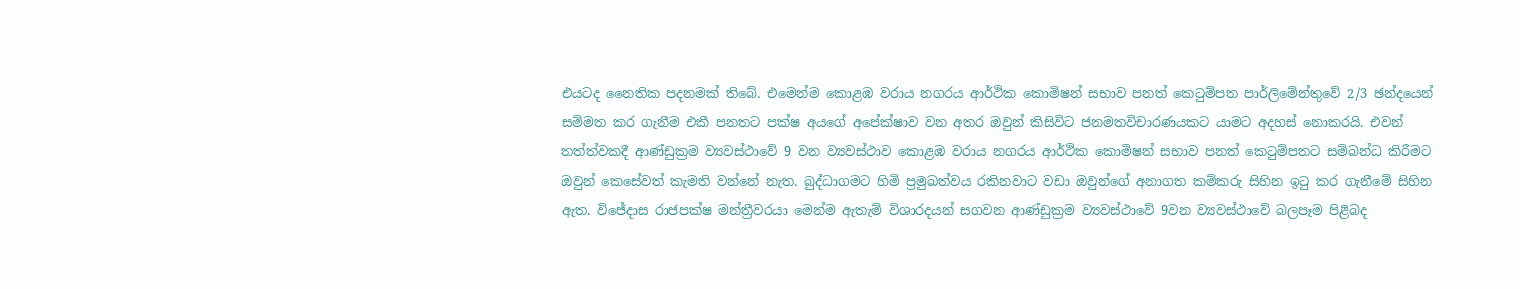එයටද නෛතික පදනමක් තිබේ. එමෙන්ම කොළඹ වරාය නගරය ආර්ථික කොමිෂන් සභාව පනත් කෙටුම්පත පාර්ලිමේන්තුවේ 2/3 ඡන්දයෙන් සම්මත කර ගැනීම එකී පනතට පක්ෂ අයගේ අපේක්ෂාව වන අතර ඔවුන් කිසිවිට ජනමතවිචාරණයකට යාමට අදහස් නොකරයි. එවන් තත්ත්වකදී ආණ්ඩුක්‍රම ව්‍යවස්ථාවේ 9 වන ව්‍යවස්ථාව කොළඹ වරාය නගරය ආර්ථික කොමිෂන් සභාව පනත් කෙටුම්පතට සම්බන්ධ කිරීමට ඔවුන් කෙසේවත් කැමති වන්නේ නැත. බුද්ධාගමට හිමි ප්‍රමුඛත්වය රකිනවාට වඩා ඔවුන්ගේ අනාගත කම්කරු සිහින ඉටු කර ගැනීමේ සිහින ඇත. විජේදාස රාජපක්ෂ මන්ත්‍රීවරයා මෙන්ම ඇතැම් විශාරදයන් සගවන ආණ්ඩුක්‍රම ව්‍යවස්ථාවේ 9වන ව්‍යවස්ථාවේ බලපෑම පිළිබද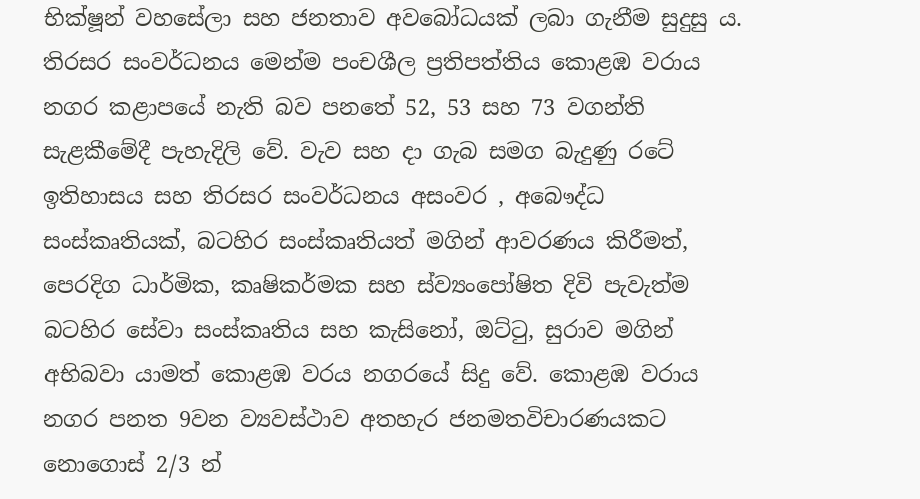භික්ෂූන් වහසේලා සහ ජනතාව අවබෝධයක් ලබා ගැනීම සුදුසු ය. තිරසර සංවර්ධනය මෙන්ම පංචශීල ප්‍රතිපත්තිය කොළඹ වරාය නගර කළාපයේ නැති බව පනතේ 52, 53 සහ 73 වගන්ති සැළකීමේදී පැහැදිලි වේ. වැව සහ දා ගැබ සමග බැදුණු රටේ ඉතිහාසය සහ තිරසර සංවර්ධනය අසංවර , අබෞද්ධ සංස්කෘතියක්, බටහිර සංස්කෘතියත් මගින් ආවරණය කිරීමත්, පෙරදිග ධාර්මික, කෘෂිකර්මක සහ ස්ව්‍යංපෝෂිත දිවි පැවැත්ම බටහිර සේවා සංස්කෘතිය සහ කැසිනෝ, ඔට්ටු, සුරාව මගින් අභිබවා යාමත් කොළඹ වරය නගරයේ සිදු වේ. කොළඹ වරාය නගර පනත 9වන ව්‍යවස්ථාව අතහැර ජනමතවිචාරණයකට නොගොස් 2/3 න්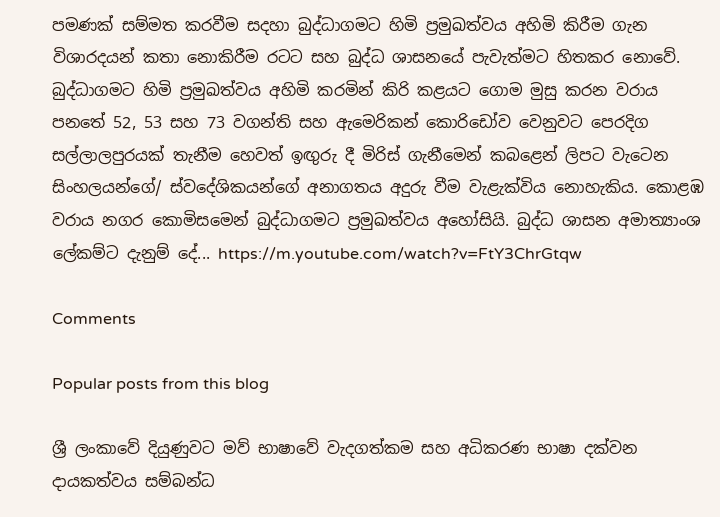පමණක් සම්මත කරවීම සදහා බුද්ධාගමට හිමි ප්‍රමුඛත්වය අහිමි කිරීම ගැන විශාරදයන් කතා නොකිරීම රටට සහ බුද්ධ ශාසනයේ පැවැත්මට හිතකර නොවේ. බුද්ධාගමට හිමි ප්‍රමුඛත්වය අහිමි කරමින් කිරි කළයට ගොම මුසු කරන වරාය පනතේ 52, 53 සහ 73 වගන්ති සහ ඇමෙරිකන් කොරිඩෝව වෙනුවට පෙරදිග සල්ලාලපුරයක් තැනීම හෙවත් ඉඟුරු දී මිරිස් ගැනීමෙන් කබළෙන් ලිපට වැටෙන සිංහලයන්ගේ/ ස්වදේශිකයන්ගේ අනාගතය අදුරු වීම වැළැක්විය නොහැකිය. කොළඹ වරාය නගර කොමිසමෙන් බුද්ධාගමට ප්‍රමුඛත්වය අහෝසියි. බුද්ධ ශාසන අමාත්‍යාංශ ලේකම්ට දැනුම් දේ... https://m.youtube.com/watch?v=FtY3ChrGtqw

Comments

Popular posts from this blog

ශ්‍රී ලංකාවේ දියුණුවට මව් භාෂාවේ වැදගත්කම සහ අධිකරණ භාෂා දක්වන දායකත්වය සම්බන්ධ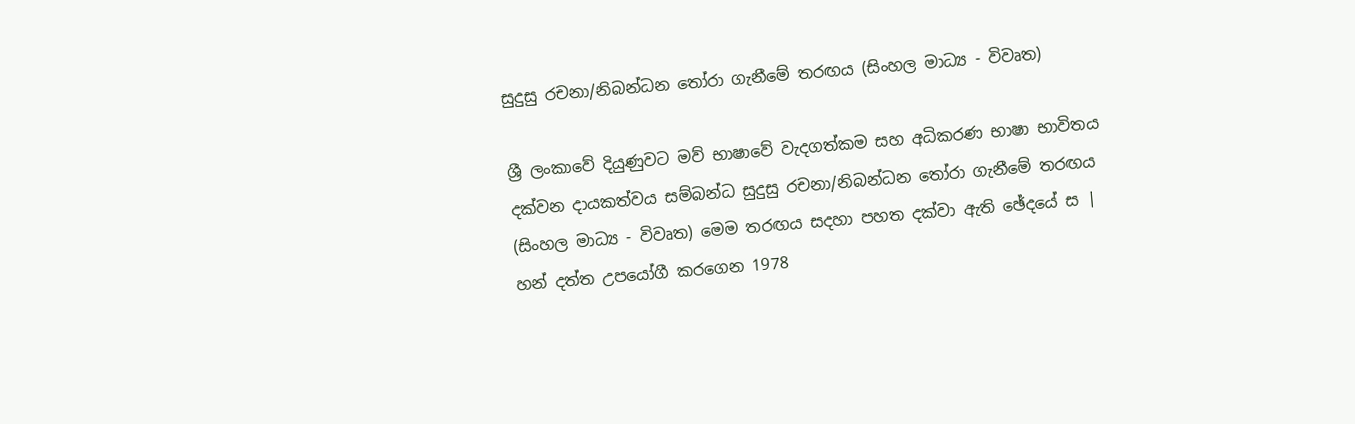සුදුසු රචනා/නිබන්ධන තෝරා ගැනීමේ තරඟය (සිංහල මාධ්‍ය - විවෘත)

ශ්‍රී ලංකාවේ දියුණුවට මව් භාෂාවේ වැදගත්කම සහ අධිකරණ භාෂා භාවිතය දක්වන දායකත්වය සම්බන්ධ සුදුසු රචනා/නිබන්ධන තෝරා ගැනීමේ තරඟය (සිංහල මාධ්‍ය - විවෘත) මෙම තරඟය සදහා පහත දක්වා ඇති ඡේදයේ ස | හන් දත්ත උපයෝගී කරගෙන 1978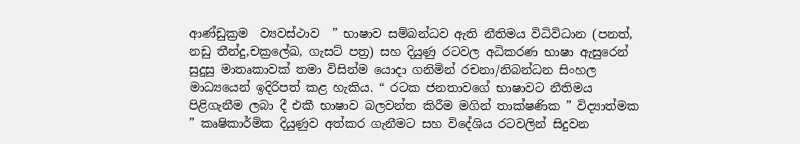ආණ්ඩුක්‍රම  ව්‍යවස්ථාව  ” භාෂාව සම්බන්ධව ඇති නීතිමය විධිවිධාන (පනත්, නඩු තීන්දු,චක්‍රලේඛ, ගැසට් පත්‍ර) සහ දියුණු රටවල අධිකරණ භාෂා ඇසුරෙන් සුදුසු මාතෘකාවක් තමා විසින්ම යොදා ගනිමින් රචනා/නිබන්ධන සිංහල මාධ්‍යයෙන් ඉදිරිපත් කළ හැකිය. “ රටක ජනතාවගේ භාෂාවට නීතිමය පිළිගැනීම ලබා දී එකී භාෂාව බලවන්ත කිරීම මගින් තාක්ෂණික ” විද්‍යාත්මක ” කෘෂිකාර්මික දියුණුව අත්කර ගැනීමට සහ විදේශිය රටවලින් සිදුවන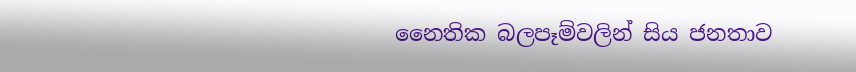නෛතික බලපෑම්වලින් සිය ජනතාව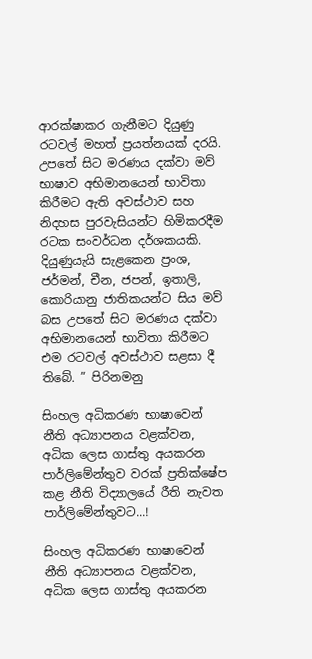ආරක්ෂාකර ගැනීමට දියුණු රටවල් මහත් ප්‍රයත්නයක් දරයි. උපතේ සිට මරණය දක්වා මව් භාෂාව අභිමානයෙන් භාවිතා කිරීමට ඇති අවස්ථාව සහ නිදහස පුරවැසියන්ට හිමිකරදීම රටක සංවර්ධන දර්ශකයකි. දියුණුයැයි සැළකෙන ප්‍රංශ, ජර්මන්, චීන, ජපන්, ඉතාලි, කොරියානු ජාතිකයන්ට සිය මව් බස උපතේ සිට මරණය දක්වා අභිමානයෙන් භාවිතා කිරීමට එම රටවල් අවස්ථාව සළසා දී තිබේ. ” පිරිනමනු

සිංහල අධිකරණ භාෂාවෙන් නීති අධ්‍යාපනය වළක්වන, අධික ලෙස ගාස්තු අයකරන පාර්ලිමේන්තුව වරක් ප්‍රතික්ෂේප කළ නීති විද්‍යාලයේ රීති නැවත පාර්ලිමේන්තුවට...!

සිංහල අධිකරණ භාෂාවෙන් නීති අධ්‍යාපනය වළක්වන, අධික ලෙස ගාස්තු අයකරන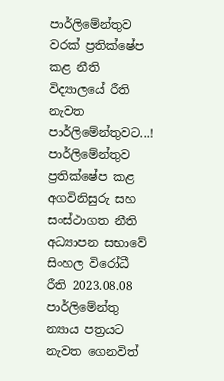පාර්ලිමේන්තුව වරක් ප්‍රතික්ෂේප කළ නීති විද්‍යාලයේ රීති නැවත පාර්ලිමේන්තුවට...! පාර්ලිමේන්තුව ප්‍රතික්ෂේප කළ අගවිනිසුරු සහ සංස්ථාගත නීති අධ්‍යාපන සභාවේ සිංහල විරෝධී රීති 2023.08.08 පාර්ලිමේන්තු න්‍යාය පත්‍රයට නැවත ගෙනවිත්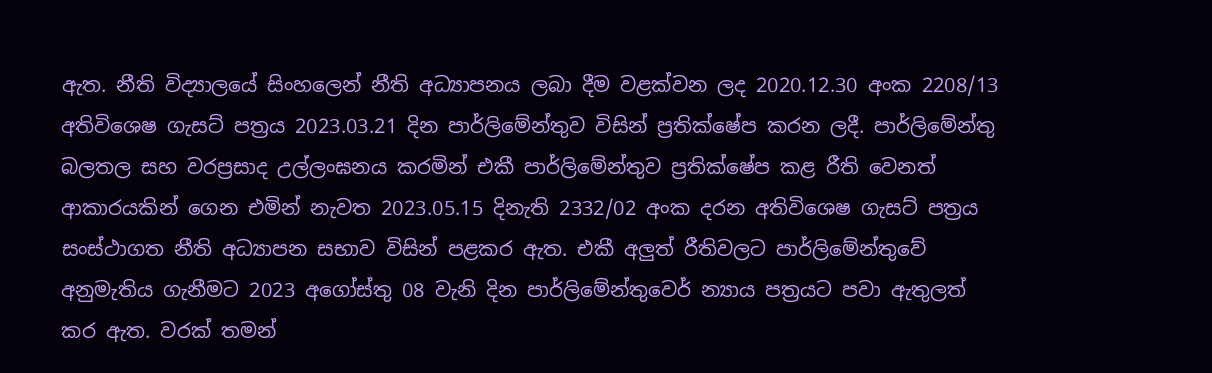ඇත. නීති විද්‍යාලයේ සිංහලෙන් නීති අධ්‍යාපනය ලබා දීම වළක්වන ලද 2020.12.30 අංක 2208/13 අතිවිශෙෂ ගැසට් පත්‍රය 2023.03.21 දින පාර්ලිමේන්තුව විසින් ප්‍රතික්ෂේප කරන ලදී. පාර්ලිමේන්තු බලතල සහ වරප්‍රසාද උල්ලංඝනය කරමින් එකී පාර්ලිමේන්තුව ප්‍රතික්ෂේප කළ රීති වෙනත් ආකාරයකින් ගෙන එමින් නැවත 2023.05.15 දිනැති 2332/02 අංක දරන අතිවිශෙෂ ගැසට් පත්‍රය සංස්ථාගත නීති අධ්‍යාපන සභාව විසින් පළකර ඇත. එකී අලුත් රීතිවලට පාර්ලිමේන්තුවේ අනුමැතිය ගැනීමට 2023 අගෝස්තු 08 වැනි දින පාර්ලිමේන්තුවෙර් න්‍යාය පත්‍රයට පවා ඇතුලත් කර ඇත. වරක් තමන්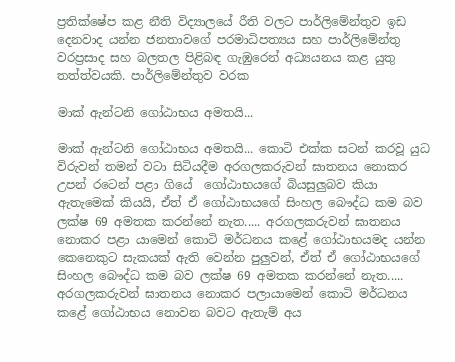ප්‍රතික්ෂේප කළ නීති විද්‍යාලයේ රීති වලට පාර්ලිමේන්තුව ඉඩ දෙනවාද යන්න ජනතාවගේ පරමාධිපත්‍යය සහ පාර්ලිමේන්තු වරප්‍රසාද සහ බලතල පිළිබඳ ගැඹුරෙන් අධ්‍යයනය කළ යුතු තත්ත්වයකි. පාර්ලිමේන්තුව වරක

මාක් ඇන්ටනි ගෝඨාභය අමතයි...

මාක් ඇන්ටනි ගෝඨාභය අමතයි... කොටි එක්ක සටන් කරවූ යුධ විරුවන් තමන් වටා සිටියදීම අරගලකරුවන් ඝාතනය නොකර උපන් රටෙන් පළා ගියේ  ගෝඨාභයගේ බියසුලුබව කියා ඇතැමෙක් කියයි, ඒත් ඒ ගෝඨාභයගේ සිංහල බෞද්ධ කම බව ලක්ෂ 69 අමතක කරන්නේ නැත..... අරගලකරුවන් ඝාතනය නොකර පළා යාමෙන් කොටි මර්ධනය කළේ ගෝඨාභයමද යන්න කෙනෙකුට සැකයක් ඇති වෙන්න පුලුවන්, ඒත් ඒ ගෝඨාභයගේ සිංහල බෞද්ධ කම බව ලක්ෂ 69 අමතක කරන්නේ නැත..... අරගලකරුවන් ඝාතනය නොකර පලායාමෙන් කොටි මර්ධනය කළේ ගෝඨාභය නොවන බවට ඇතැම් අය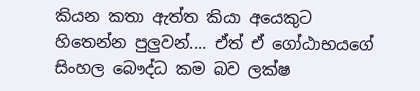කියන කතා ඇත්ත කියා අයෙකුට හිතෙන්න පුලුවන්.... ඒත් ඒ ගෝඨාභයගේ සිංහල බෞද්ධ කම බව ලක්ෂ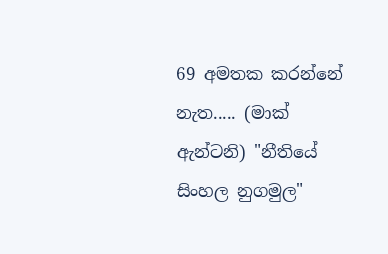69 අමතක කරන්නේ නැත..... (මාක් ඇන්ටනි) "නීතියේ සිංහල නුගමුල"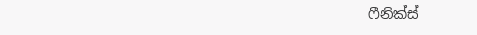ෆීනික්ස්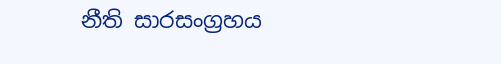නීති සාරසංග්‍රහය